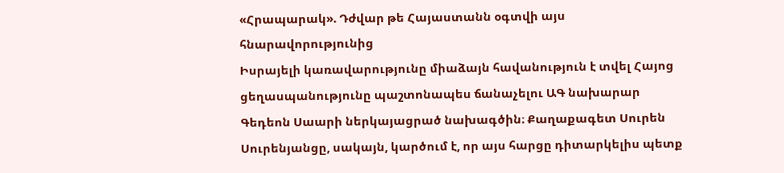«Հրապարակ». Դժվար թե Հայաստանն օգտվի այս հնարավորությունից
Իսրայելի կառավարությունը միաձայն հավանություն է տվել Հայոց ցեղասպանությունը պաշտոնապես ճանաչելու ԱԳ նախարար Գեդեոն Սաարի ներկայացրած նախագծին։ Քաղաքագետ Սուրեն Սուրենյանցը, սակայն, կարծում է, որ այս հարցը դիտարկելիս պետք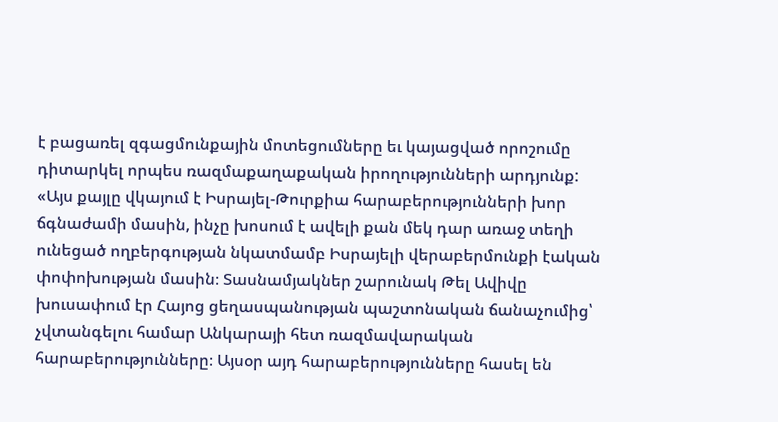է բացառել զգացմունքային մոտեցումները եւ կայացված որոշումը դիտարկել որպես ռազմաքաղաքական իրողությունների արդյունք:
«Այս քայլը վկայում է Իսրայել-Թուրքիա հարաբերությունների խոր ճգնաժամի մասին, ինչը խոսում է ավելի քան մեկ դար առաջ տեղի ունեցած ողբերգության նկատմամբ Իսրայելի վերաբերմունքի էական փոփոխության մասին։ Տասնամյակներ շարունակ Թել Ավիվը խուսափում էր Հայոց ցեղասպանության պաշտոնական ճանաչումից՝ չվտանգելու համար Անկարայի հետ ռազմավարական հարաբերությունները։ Այսօր այդ հարաբերությունները հասել են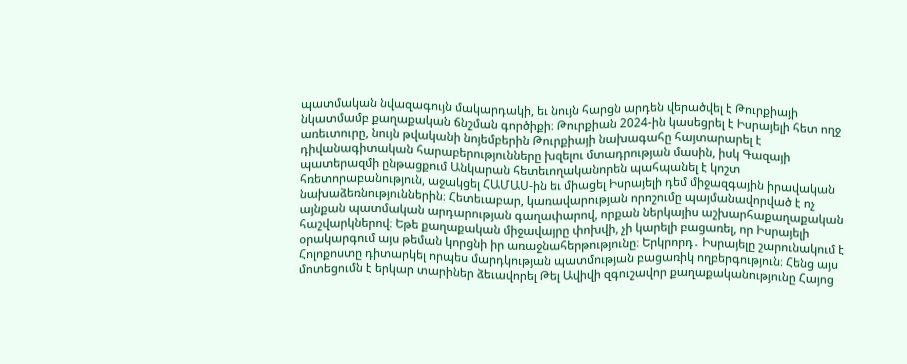պատմական նվազագույն մակարդակի, եւ նույն հարցն արդեն վերածվել է Թուրքիայի նկատմամբ քաղաքական ճնշման գործիքի։ Թուրքիան 2024-ին կասեցրել է Իսրայելի հետ ողջ առեւտուրը, նույն թվականի նոյեմբերին Թուրքիայի նախագահը հայտարարել է դիվանագիտական հարաբերությունները խզելու մտադրության մասին, իսկ Գազայի պատերազմի ընթացքում Անկարան հետեւողականորեն պահպանել է կոշտ հռետորաբանություն, աջակցել ՀԱՄԱՍ-ին եւ միացել Իսրայելի դեմ միջազգային իրավական նախաձեռնություններին։ Հետեւաբար, կառավարության որոշումը պայմանավորված է ոչ այնքան պատմական արդարության գաղափարով, որքան ներկայիս աշխարհաքաղաքական հաշվարկներով։ Եթե քաղաքական միջավայրը փոխվի, չի կարելի բացառել, որ Իսրայելի օրակարգում այս թեման կորցնի իր առաջնահերթությունը։ Երկրորդ․ Իսրայելը շարունակում է Հոլոքոստը դիտարկել որպես մարդկության պատմության բացառիկ ողբերգություն։ Հենց այս մոտեցումն է երկար տարիներ ձեւավորել Թել Ավիվի զգուշավոր քաղաքականությունը Հայոց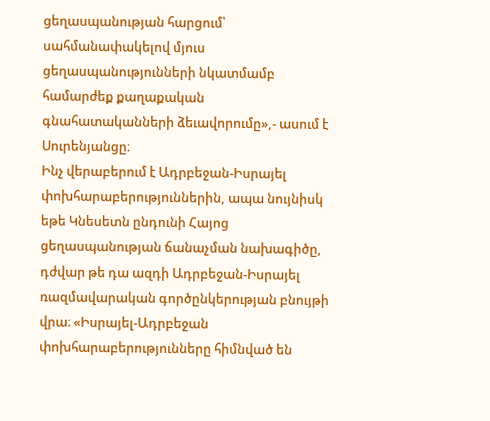ցեղասպանության հարցում՝ սահմանափակելով մյուս ցեղասպանությունների նկատմամբ համարժեք քաղաքական գնահատականների ձեւավորումը»,- ասում է Սուրենյանցը։
Ինչ վերաբերում է Ադրբեջան-Իսրայել փոխհարաբերություններին, ապա նույնիսկ եթե Կնեսետն ընդունի Հայոց ցեղասպանության ճանաչման նախագիծը, դժվար թե դա ազդի Ադրբեջան-Իսրայել ռազմավարական գործընկերության բնույթի վրա։ «Իսրայել-Ադրբեջան փոխհարաբերությունները հիմնված են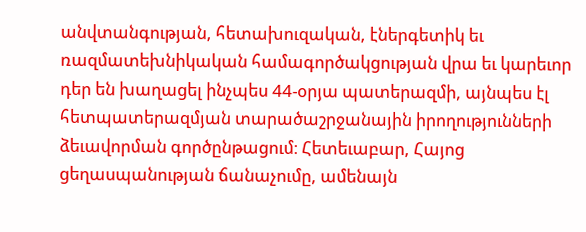անվտանգության, հետախուզական, էներգետիկ եւ ռազմատեխնիկական համագործակցության վրա եւ կարեւոր դեր են խաղացել ինչպես 44-օրյա պատերազմի, այնպես էլ հետպատերազմյան տարածաշրջանային իրողությունների ձեւավորման գործընթացում։ Հետեւաբար, Հայոց ցեղասպանության ճանաչումը, ամենայն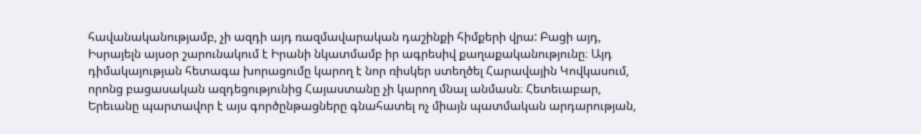հավանականությամբ, չի ազդի այդ ռազմավարական դաշինքի հիմքերի վրա: Բացի այդ, Իսրայելն այսօր շարունակում է Իրանի նկատմամբ իր ագրեսիվ քաղաքականությունը։ Այդ դիմակայության հետագա խորացումը կարող է նոր ռիսկեր ստեղծել Հարավային Կովկասում, որոնց բացասական ազդեցությունից Հայաստանը չի կարող մնալ անմասն։ Հետեւաբար, Երեւանը պարտավոր է այս գործընթացները գնահատել ոչ միայն պատմական արդարության,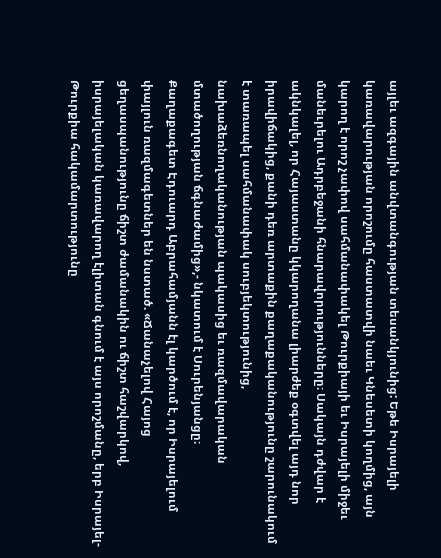այլեւ ազգային անվտանգության տեսանկյունից: Եթե Իսրայելի կառավարության որոշումը հաստատվի նաեւ Կնեսետի կողմից, այն կարող է որոշ չափով սահմանափակել Թուրքիայի եւ Իսրայելի միջեւ մանեւրելու Ադրբեջանի հնարավորությունները։ Սակայն դժվար է ակնկալել, որ Հայաստանը կկարողանա լիարժեք օգտվել այդ նոր իրավիճակից, քանի դեռ արտաքին քաղաքականությունը շարունակում է տառապել սահմանափակ սուբյեկտությունից, նախաձեռնողականության պակասից եւ ռազմավարական մտածողության ճգնաժամից»,- նկատում է Սուրենյանցը։
Քաղաքագետ Էդուարդ Աբրահամյանն էլ կարծում է, որ Իսրայելում փայլուն ռազմագետներ են նստած. «Ճանաչելով Հայոց ցեղասպանությունը ճիշտ ժամանակին ու ճիշտ հաշվարկով, իսրայելական կառավարող էլիտան գնում է այս որոշմանը, երբ Իսրայել-Թուրքիա հակամարտությունը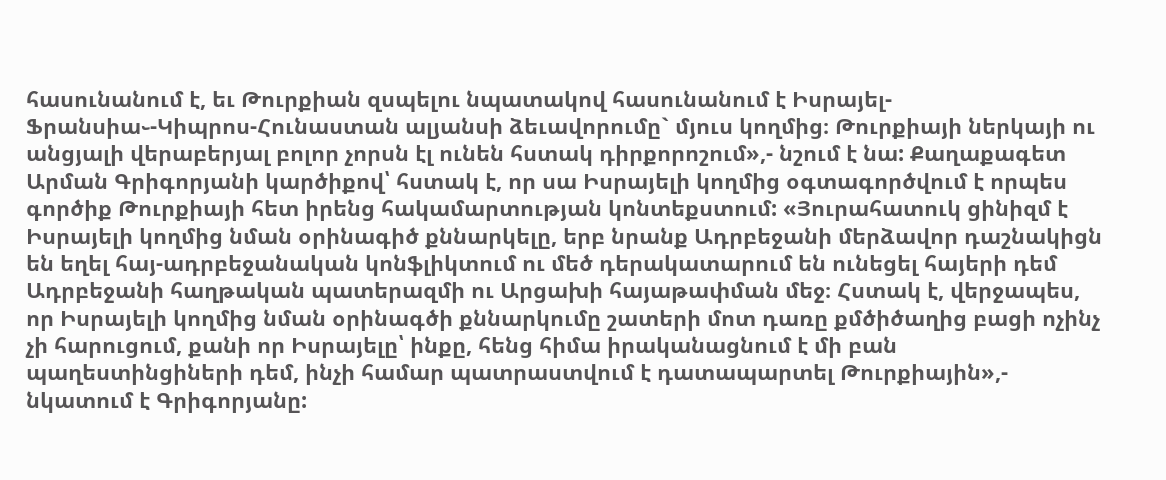հասունանում է, եւ Թուրքիան զսպելու նպատակով հասունանում է Իսրայել-Ֆրանսիա֊-Կիպրոս-Հունաստան ալյանսի ձեւավորումը` մյուս կողմից։ Թուրքիայի ներկայի ու անցյալի վերաբերյալ բոլոր չորսն էլ ունեն հստակ դիրքորոշում»,- նշում է նա: Քաղաքագետ Արման Գրիգորյանի կարծիքով՝ հստակ է, որ սա Իսրայելի կողմից օգտագործվում է որպես գործիք Թուրքիայի հետ իրենց հակամարտության կոնտեքստում: «Յուրահատուկ ցինիզմ է Իսրայելի կողմից նման օրինագիծ քննարկելը, երբ նրանք Ադրբեջանի մերձավոր դաշնակիցն են եղել հայ-ադրբեջանական կոնֆլիկտում ու մեծ դերակատարում են ունեցել հայերի դեմ Ադրբեջանի հաղթական պատերազմի ու Արցախի հայաթափման մեջ։ Հստակ է, վերջապես, որ Իսրայելի կողմից նման օրինագծի քննարկումը շատերի մոտ դառը քմծիծաղից բացի ոչինչ չի հարուցում, քանի որ Իսրայելը՝ ինքը, հենց հիմա իրականացնում է մի բան պաղեստինցիների դեմ, ինչի համար պատրաստվում է դատապարտել Թուրքիային»,- նկատում է Գրիգորյանը: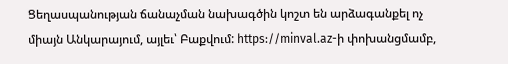Ցեղասպանության ճանաչման նախագծին կոշտ են արձագանքել ոչ միայն Անկարայում, այլեւ՝ Բաքվում: https://minval.az-ի փոխանցմամբ,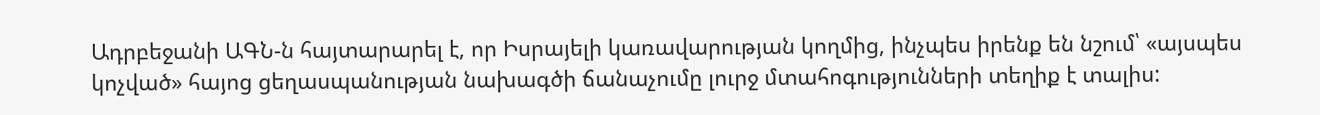Ադրբեջանի ԱԳՆ-ն հայտարարել է, որ Իսրայելի կառավարության կողմից, ինչպես իրենք են նշում՝ «այսպես կոչված» հայոց ցեղասպանության նախագծի ճանաչումը լուրջ մտահոգությունների տեղիք է տալիս: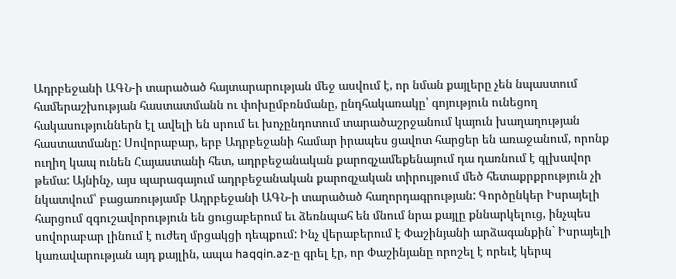Ադրբեջանի ԱԳՆ-ի տարածած հայտարարության մեջ ասվում է, որ նման քայլերը չեն նպաստում համերաշխության հաստատմանն ու փոխըմբռնմանը, ընդհակառակը՝ գոյություն ունեցող հակասություններն էլ ավելի են սրում եւ խոչընդոտում տարածաշրջանում կայուն խաղաղության հաստատմանը: Սովորաբար, երբ Ադրբեջանի համար իրապես ցավոտ հարցեր են առաջանում, որոնք ուղիղ կապ ունեն Հայաստանի հետ, ադրբեջանական քարոզչամեքենայում դա դառնում է գլխավոր թեմա: Այնինչ, այս պարագայում ադրբեջանական քարոզչական տիրույթում մեծ հետաքրքրություն չի նկատվում՝ բացառությամբ Ադրբեջանի ԱԳՆ-ի տարածած հաղորդագրության: Գործընկեր Իսրայելի հարցում զգուշավորություն են ցուցաբերում եւ ձեռնպահ են մնում նրա քայլը քննարկելուց, ինչպես սովորաբար լինում է ուժեղ մրցակցի դեպքում: Ինչ վերաբերում է Փաշինյանի արձագանքին` Իսրայելի կառավարության այդ քայլին, ապա haqqin.az-ը գրել էր, որ Փաշինյանը որոշել է որեւէ կերպ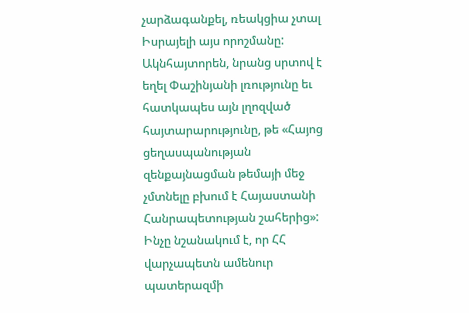չարձագանքել, ռեակցիա չտալ Իսրայելի այս որոշմանը: Ակնհայտորեն, նրանց սրտով է եղել Փաշինյանի լռությունը եւ հատկապես այն լղոզված հայտարարությունը, թե «Հայոց ցեղասպանության զենքայնացման թեմայի մեջ չմտնելը բխում է Հայաստանի Հանրապետության շահերից»: Ինչը նշանակում է, որ ՀՀ վարչապետն ամենուր պատերազմի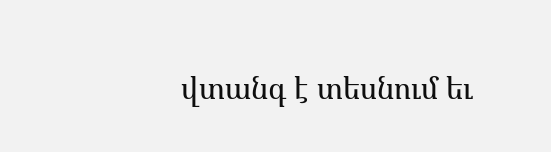վտանգ է տեսնում եւ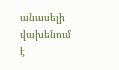անասելի վախենում է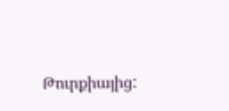Թուրքիայից: